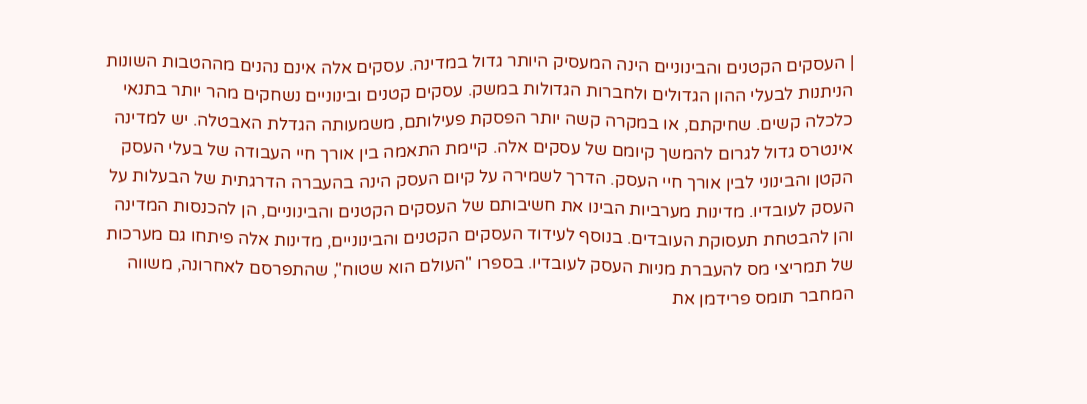| העסקים הקטנים והבינוניים הינה המעסיק היותר גדול במדינה. עסקים אלה אינם נהנים מההטבות השונות הניתנות לבעלי ההון הגדולים ולחברות הגדולות במשק. עסקים קטנים ובינוניים נשחקים מהר יותר בתנאי כלכלה קשים. שחיקתם, או במקרה קשה יותר הפסקת פעילותם, משמעותה הגדלת האבטלה. יש למדינה אינטרס גדול לגרום להמשך קיומם של עסקים אלה. קיימת התאמה בין אורך חיי העבודה של בעלי העסק הקטן והבינוני לבין אורך חיי העסק. הדרך לשמירה על קיום העסק הינה בהעברה הדרגתית של הבעלות על העסק לעובדיו. מדינות מערביות הבינו את חשיבותם של העסקים הקטנים והבינוניים, הן להכנסות המדינה והן להבטחת תעסוקת העובדים. בנוסף לעידוד העסקים הקטנים והבינוניים, מדינות אלה פיתחו גם מערכות של תמריצי מס להעברת מניות העסק לעובדיו. בספרו "העולם הוא שטוח", שהתפרסם לאחרונה, משווה המחבר תומס פרידמן את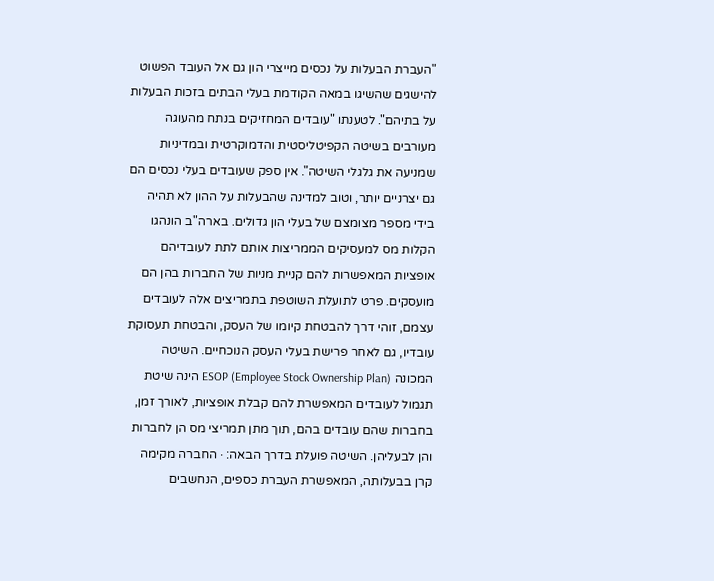"העברת הבעלות על נכסים מייצרי הון גם אל העובד הפשוט להישגים שהשיגו במאה הקודמת בעלי הבתים בזכות הבעלות על בתיהם". לטענתו "עובדים המחזיקים בנתח מהעוגה מעורבים בשיטה הקפיטליסטית והדמוקרטית ובמדיניות שמניעה את גלגלי השיטה". אין ספק שעובדים בעלי נכסים הם גם יצרניים יותר, וטוב למדינה שהבעלות על ההון לא תהיה בידי מספר מצומצם של בעלי הון גדולים. בארה"ב הונהגו הקלות מס למעסיקים הממריצות אותם לתת לעובדיהם אופציות המאפשרות להם קניית מניות של החברות בהן הם מועסקים. פרט לתועלת השוטפת בתמריצים אלה לעובדים עצמם, זוהי דרך להבטחת קיומו של העסק, והבטחת תעסוקת עובדיו, גם לאחר פרישת בעלי העסק הנוכחיים. השיטה המכונה ESOP (Employee Stock Ownership Plan) הינה שיטת תגמול לעובדים המאפשרת להם קבלת אופציות, לאורך זמן, בחברות שהם עובדים בהם, תוך מתן תמריצי מס הן לחברות והן לבעליהן. השיטה פועלת בדרך הבאה: · החברה מקימה קרן בבעלותה, המאפשרת העברת כספים, הנחשבים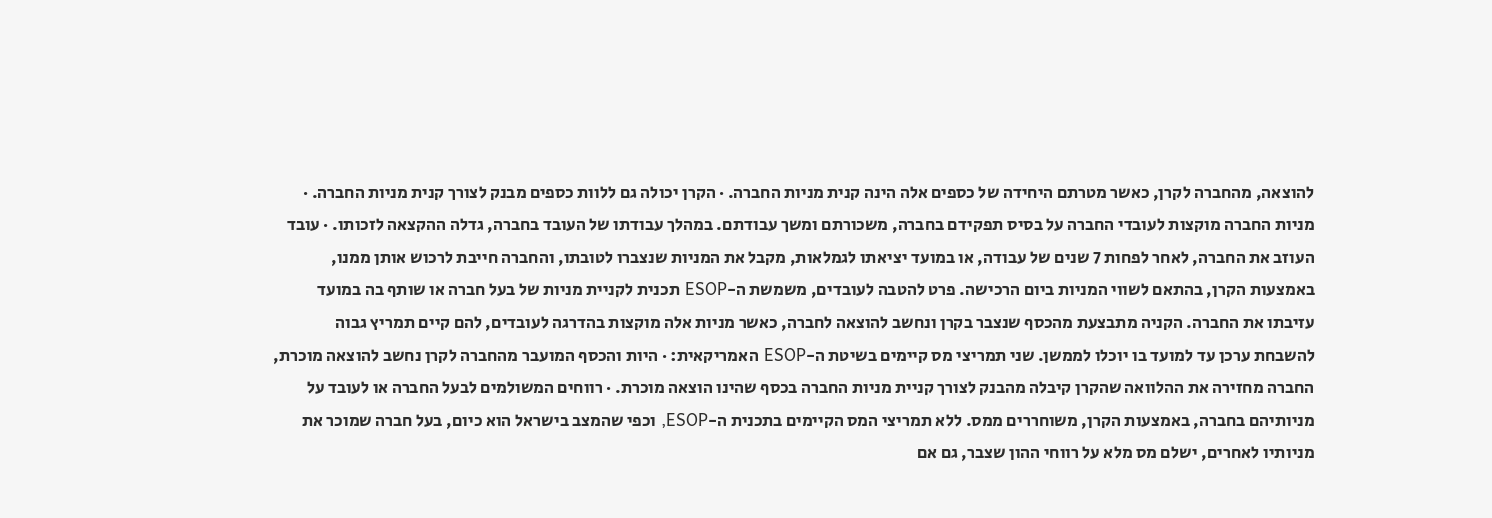להוצאה, מהחברה לקרן, כאשר מטרתם היחידה של כספים אלה הינה קנית מניות החברה. · הקרן יכולה גם ללוות כספים מבנק לצורך קנית מניות החברה. · מניות החברה מוקצות לעובדי החברה על בסיס תפקידם בחברה, משכורתם ומשך עבודתם. במהלך עבודתו של העובד בחברה, גדלה ההקצאה לזכותו. · עובד העוזב את החברה, לאחר לפחות 7 שנים של עבודה, או במועד יציאתו לגמלאות, מקבל את המניות שנצברו לטובתו, והחברה חייבת לרכוש אותן ממנו, באמצעות הקרן, בהתאם לשווי המניות ביום הרכישה. פרט להטבה לעובדים, משמשת ה-ESOP תכנית לקניית מניות של בעל חברה או שותף בה במועד עזיבתו את החברה. הקניה מתבצעת מהכסף שנצבר בקרן ונחשב להוצאה לחברה, כאשר מניות אלה מוקצות בהדרגה לעובדים, להם קיים תמריץ גבוה להשבחת ערכן עד למועד בו יוכלו לממשן. שני תמריצי מס קיימים בשיטת ה-ESOP האמריקאית: · היות והכסף המועבר מהחברה לקרן נחשב להוצאה מוכרת, החברה מחזירה את ההלוואה שהקרן קיבלה מהבנק לצורך קניית מניות החברה בכסף שהינו הוצאה מוכרת. · רווחים המשולמים לבעל החברה או לעובד על מניותיהם בחברה, באמצעות הקרן, משוחררים ממס. ללא תמריצי המס הקיימים בתכנית ה-ESOP, וכפי שהמצב בישראל הוא כיום, בעל חברה שמוכר את מניותיו לאחרים, ישלם מס מלא על רווחי ההון שצבר, גם אם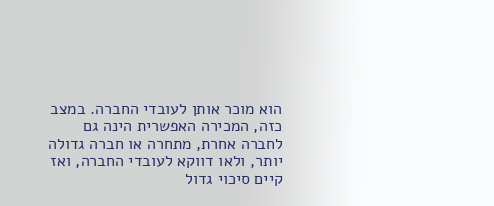הוא מוכר אותן לעובדי החברה. במצב כזה, המכירה האפשרית הינה גם לחברה אחרת, מתחרה או חברה גדולה יותר, ולאו דווקא לעובדי החברה, ואז קיים סיכוי גדול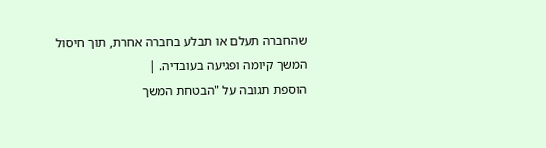שהחברה תעלם או תבלע בחברה אחרת, תוך חיסול המשך קיומה ופגיעה בעובדיה. |
הוספת תגובה על "הבטחת המשך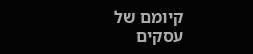קיומם של עסקים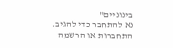בינוניים"
נא להתחבר כדי להגיב.
התחברות או הרשמה